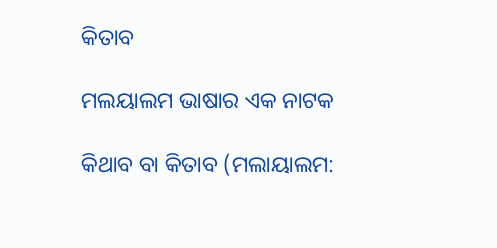କିତାବ

ମଲୟାଲମ ଭାଷାର ଏକ ନାଟକ

କିଥାବ ବା କିତାବ (ମଲାୟାଲମ: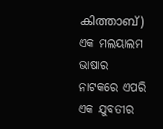കിത്താബ്) ଏକ ମଲୟାଲମ ଭାଷାର ନାଟକରେ ଏପରି ଏକ ଯୁବତୀର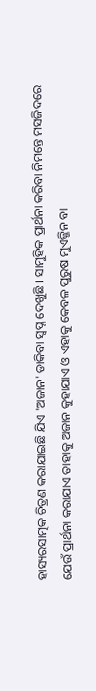ହାସ୍ୟରସାତ୍ମକ ଚିତ୍ରଣ କରାଯାଇଛି ଯିଏ 'ଅଜାନ' ଡାକିବା ସ୍ୱପ୍ନ ଦେଖୁଛି । ସାମୁହିକ ପ୍ରାର୍ଥନା କରିବା ନିମନ୍ତେ ମସଜିଦରେ ଯେଉଁ ପ୍ରାର୍ଥନା କରାଯାଏ ତାହାକୁ ଅଜାନ କୁହାଯାଏ ଓ ଏହାକୁ କେବଳ ପୁରୁଷ ମୁଏଜ୍ଜିନ ବା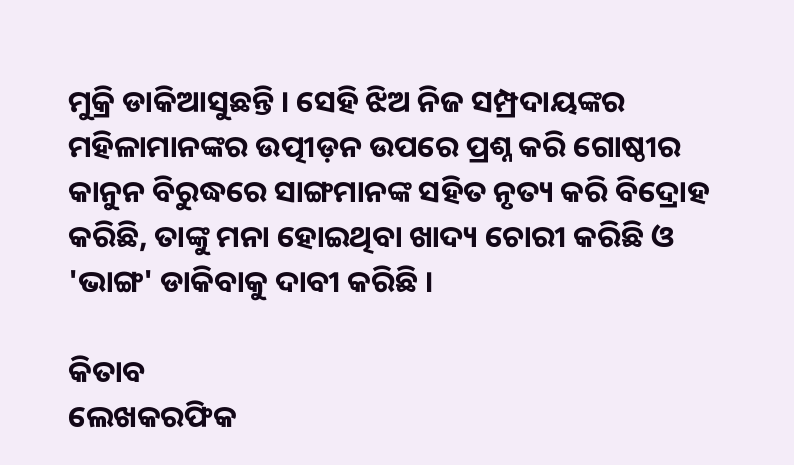ମୁକ୍ରି ଡାକିଆସୁଛନ୍ତି । ସେହି ଝିଅ ନିଜ ସମ୍ପ୍ରଦାୟଙ୍କର ମହିଳାମାନଙ୍କର ଉତ୍ପୀଡ଼ନ ଉପରେ ପ୍ରଶ୍ନ କରି ଗୋଷ୍ଠୀର କାନୁନ ବିରୁଦ୍ଧରେ ସାଙ୍ଗମାନଙ୍କ ସ‌ହିତ ନୃତ୍ୟ କରି ବିଦ୍ରୋହ କରିଛି, ତାଙ୍କୁ ମନା ହୋଇଥିବା ଖାଦ୍ୟ ଚୋରୀ କରିଛି ଓ 'ଭାଙ୍ଗ' ଡାକିବାକୁ ଦାବୀ କରିଛି ।

କିତାବ
ଲେଖକରଫିକ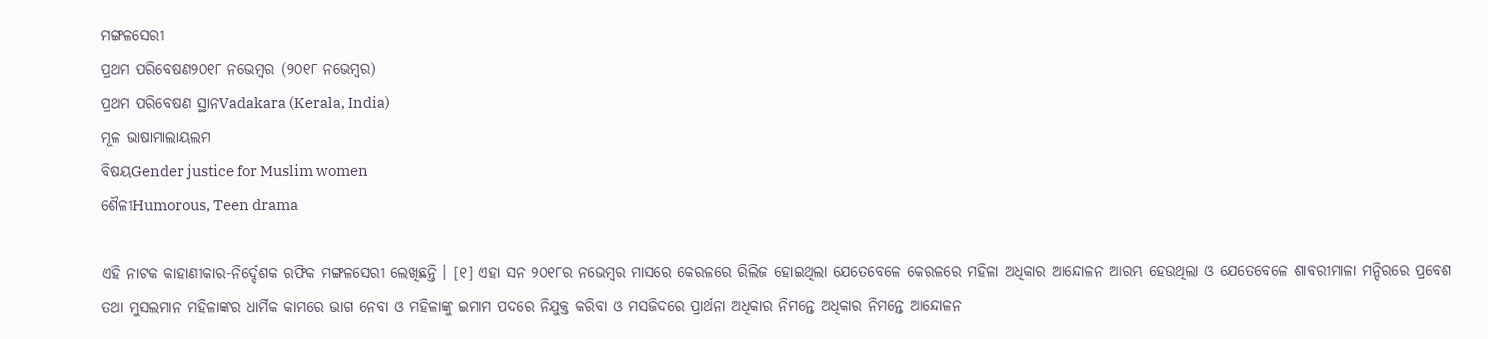ମଙ୍ଗଳସେରୀ
ପ୍ରଥମ ପରିବେଷଣ୨୦୧୮ ନଭେମ୍ବର (୨୦୧୮ ନଭେମ୍ବର)
ପ୍ରଥମ ପରିବେଷଣ ସ୍ଥାନVadakara (Kerala, India)
ମୂଳ ଭାଷାମାଲାୟଲମ
ବିଷୟGender justice for Muslim women
ଶୈଳୀHumorous, Teen drama

ଏହି ନାଟକ କାହାଣୀକାର-ନିର୍ଦ୍ଦେଶକ ରଫିକ ମଙ୍ଗଳସେରୀ ଲେଖିଛନ୍ତି । [୧] ଏହା ସନ ୨୦୧୮ର ନଭେମ୍ବର ମାସରେ କେରଳରେ ରିଲିଜ ହୋଇଥିଲା ଯେତେବେଳେ କେରଳରେ ମହିଳା ଅଧିକାର ଆନ୍ଦୋଳନ ଆରମ୍ଭ ହେଉଥିଲା ଓ ଯେତେବେଳେ ଶାବରୀମାଳା ମନ୍ଦିରରେ ପ୍ରବେଶ ତ‌ଥା ମୁସଲମାନ ମହିଳାଙ୍କର ଧାର୍ମିକ କାମରେ ଭାଗ ନେବା ଓ ମହିଳାଙ୍କୁ ଇମାମ ପଦରେ ନିଯୁକ୍ତ କରିବା ଓ ମସଜିଦରେ ପ୍ରାର୍ଥନା ଅଧିକାର ନିମନ୍ତେ ଅଧିକାର ନିମନ୍ତେ ଆନ୍ଦୋଳନ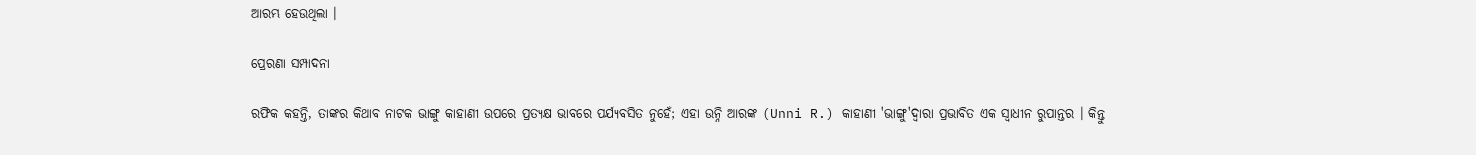ଆରମ୍ଭ ହେଉଥିଲା ।

ପ୍ରେରଣା ସମ୍ପାଦନା

ରଫିକ କ‌ହନ୍ତି, ତାଙ୍କର କିଥାବ ନାଟକ ଭାଙ୍ଗୁ କାହାଣୀ ଉପରେ ପ୍ରତ୍ୟକ୍ଷ ଭାବରେ ପର୍ଯ୍ୟବସିତ ନୁହେଁ; ଏହା ଉନ୍ନି ଆରଙ୍କ (Unni R.) କାହାଣୀ 'ଭାଙ୍ଗୁ'ଦ୍ୱାରା ପ୍ରଭାବିତ ଏକ ସ୍ୱାଧୀନ ରୁପାନ୍ତର । କିନ୍ତୁ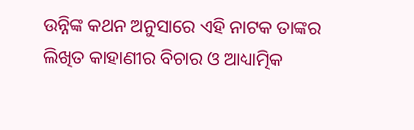ଉନ୍ନିଙ୍କ କଥନ ଅନୁସାରେ ଏହି ନାଟକ ତାଙ୍କର ଲିଖିତ କାହାଣୀର ବିଚାର ଓ ଆଧ୍ୟାତ୍ମିକ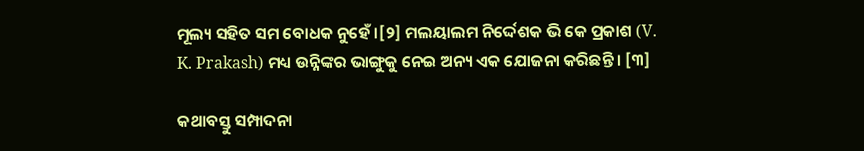ମୂଲ୍ୟ ସ‌ହିତ ସମ ବୋଧକ ନୁହେଁ ।[୨] ମଲୟାଲମ ନିର୍ଦ୍ଦେଶକ ଭି କେ ପ୍ରକାଶ (V. K. Prakash) ମଧ୍ୟ ଉନ୍ନିଙ୍କର ଭାଙ୍ଗୁକୁ ନେଇ ଅନ୍ୟ ଏକ ଯୋଜନା କରିଛନ୍ତି । [୩]

କଥାବସ୍ତୁ ସମ୍ପାଦନା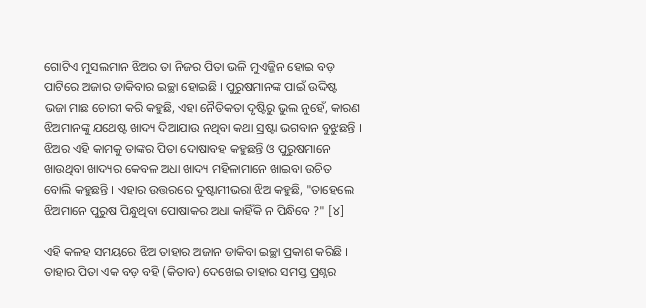ଗୋଟିଏ ମୁସଲମାନ ଝିଅର ତା ନିଜର ପିତା ଭଳି ମୁଏଜ୍ଜିନ ହୋଇ ବଡ଼ ପାଟିରେ ଅଜାର ଡାକିବାର ଇଚ୍ଛା ହୋଇଛି । ପୁରୁଷମାନଙ୍କ ପାଇଁ ଉଦ୍ଦିଷ୍ଟ ଭଜା ମାଛ ଚୋରୀ କରି କ‌ହୁଛି, ଏହା ନୈତିକତା ଦୃଷ୍ଟିରୁ ଭୁଲ ନୁହେଁ, କାରଣ ଝିଅମାନଙ୍କୁ ଯଥେଷ୍ଟ ଖାଦ୍ୟ ଦିଆଯାଉ ନଥିବା କଥା ସ୍ରଷ୍ଟା ଭଗବାନ ବୁଝୁଛନ୍ତି । ଝିଅର ଏହି କାମକୁ ତାଙ୍କର ପିତା ଦୋଷାବ‌ହ କ‌ହୁଛନ୍ତି ଓ ପୁରୁଷମାନେ ଖାଉଥିବା ଖାଦ୍ୟର କେବଳ ଅଧା ଖାଦ୍ୟ ମହିଳାମାନେ ଖାଇବା ଉଚିତ ବୋଲି କ‌ହୁଛନ୍ତି । ଏହାର ଉତ୍ତରରେ ଦୁଷ୍ଟାମୀଭରା ଝିଅ କ‌ହୁଛି, "ତାହେଲେ ଝିଅମାନେ ପୁରୁଷ ପିନ୍ଧୁଥିବା ପୋଷାକର ଅଧା କାହିଁକି ନ ପିନ୍ଧିବେ ?" [୪]

ଏହି କଳହ ସମୟରେ ଝିଅ ତାହାର ଅଜାନ ଡାକିବା ଇଚ୍ଛା ପ୍ରକାଶ କରିଛି । ତାହାର ପିତା ଏକ ବଡ଼ ବ‌ହି (କିତାବ) ଦେଖେଇ ତାହାର ସମସ୍ତ ପ୍ରଶ୍ନର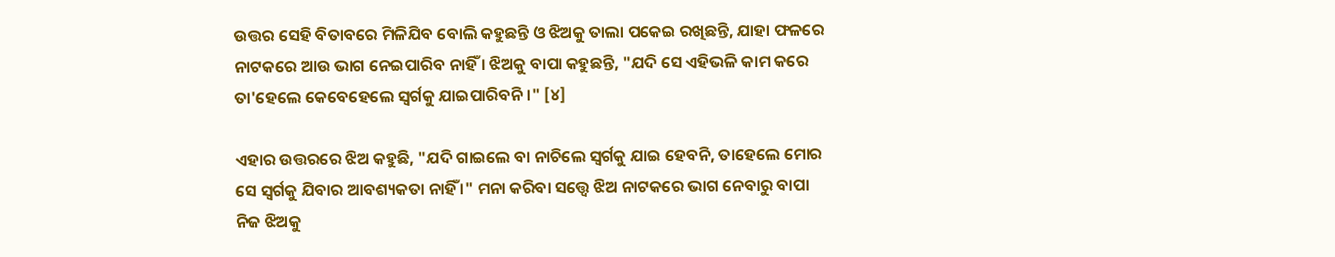ଉତ୍ତର ସେହି ବିତାବରେ ମିଳିଯିବ ବୋଲି କ‌ହୁଛନ୍ତି ଓ ଝିଅକୁ ତାଲା ପକେଇ ରଖିଛନ୍ତି, ଯାହା ଫଳରେ ନାଟକରେ ଆଉ ଭାଗ ନେଇପାରିବ ନାହିଁ । ଝିଅକୁ ବାପା କ‌ହୁଛନ୍ତି, "ଯଦି ସେ ଏହିଭଳି କାମ କରେ ତା'ହେଲେ କେବେହେଲେ ସ୍ୱର୍ଗକୁ ଯାଇପାରିବନି ।" [୪]

ଏହାର ଉତ୍ତରରେ ଝିଅ କ‌ହୁଛି, "ଯଦି ଗାଇଲେ ବା ନାଚିଲେ ସ୍ୱର୍ଗକୁ ଯାଇ ହେବନି, ତାହେଲେ ମୋର ସେ ସ୍ୱର୍ଗକୁ ଯିବାର ଆବଶ୍ୟକତା ନାହିଁ ।" ମନା କରିବା ସତ୍ତ୍ୱେ ଝିଅ ନାଟକରେ ଭାଗ ନେବାରୁ ବାପା ନିଜ ଝିଅକୁ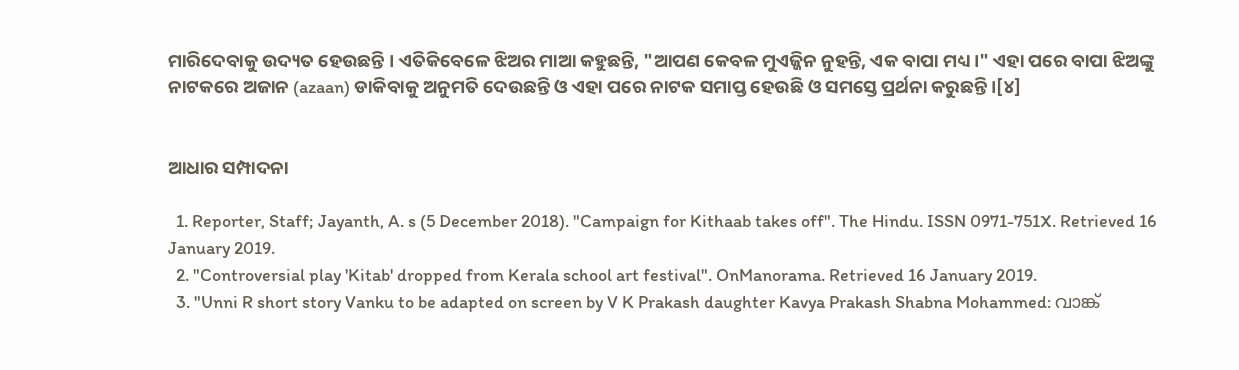ମାରିଦେବାକୁ ଉଦ୍ୟତ ହେଉଛନ୍ତି । ଏତିକିବେଳେ ଝିଅର ମାଆ କ‌ହୁଛନ୍ତି, "ଆପଣ କେବଳ ମୁଏଜ୍ଜିନ ନୁହନ୍ତି, ଏକ ବାପା ମଧ୍ୟ ।" ଏହା ପରେ ବାପା ଝିଅଙ୍କୁ ନାଟକରେ ଅଜାନ (azaan) ଡାକିବାକୁ ଅନୁମତି ଦେଉଛନ୍ତି ଓ ଏହା ପରେ ନାଟକ ସମାପ୍ତ ହେଉଛି ଓ ସମସ୍ତେ ପ୍ରର୍ଥନା କରୁଛନ୍ତି ।[୪]


ଆଧାର ସମ୍ପାଦନା

  1. Reporter, Staff; Jayanth, A. s (5 December 2018). "Campaign for Kithaab takes off". The Hindu. ISSN 0971-751X. Retrieved 16 January 2019.
  2. "Controversial play 'Kitab' dropped from Kerala school art festival". OnManorama. Retrieved 16 January 2019.
  3. "Unni R short story Vanku to be adapted on screen by V K Prakash daughter Kavya Prakash Shabna Mohammed: വാങ്ക്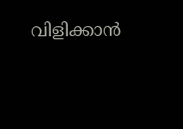വിളിക്കാൻ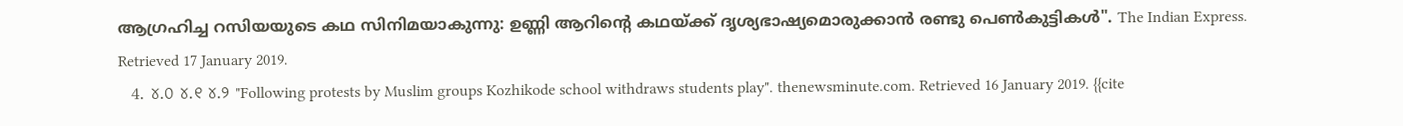ആഗ്രഹിച്ച റസിയയുടെ കഥ സിനിമയാകുന്നു: ഉണ്ണി ആറിന്റെ കഥയ്ക്ക് ദൃശ്യഭാഷ്യമൊരുക്കാന്‍ രണ്ടു പെണ്‍കുട്ടികള്‍". The Indian Express. Retrieved 17 January 2019.
  4. ୪.୦ ୪.୧ ୪.୨ "Following protests by Muslim groups Kozhikode school withdraws students play". thenewsminute.com. Retrieved 16 January 2019. {{cite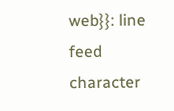web}}: line feed character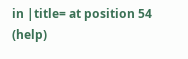in |title= at position 54 (help)